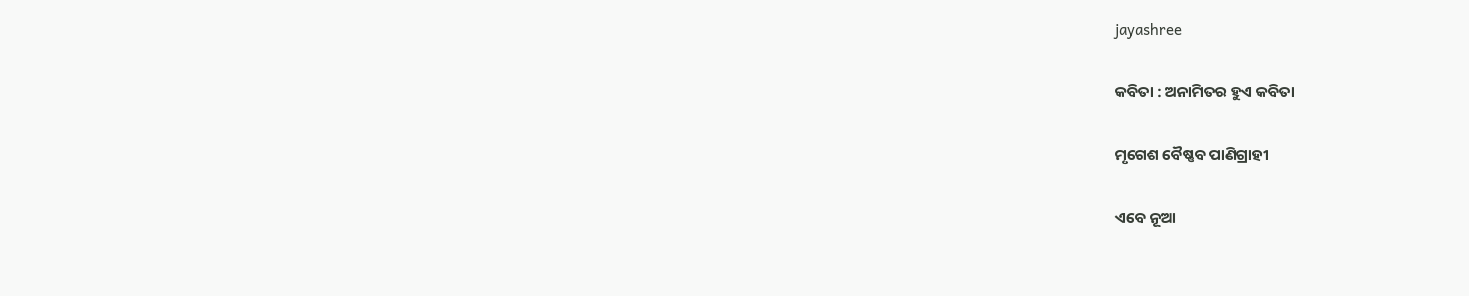jayashree

କବିତା : ଅନାମିତର ହୁଏ କବିତା

ମୃଗେଶ ବୈଷ୍ଣବ ପାଣିଗ୍ରାହୀ

ଏବେ ନୂଆ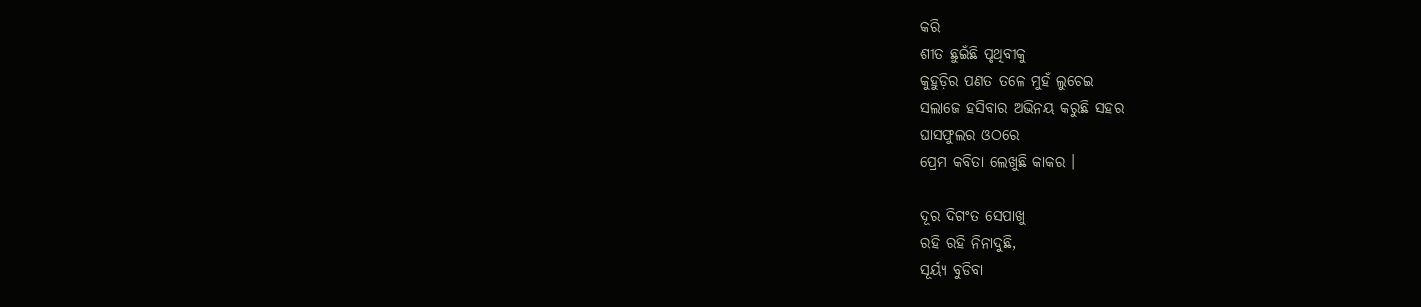କରି
ଶୀତ ଛୁଇଁଛି ପୃଥିବୀକୁ
କୁହୁଡ଼ିର ପଣତ ତଳେ ମୁହଁ ଲୁଚେଇ
ସଲାଜେ ହସିବାର ଅଭିନୟ କରୁଛି ସହର
ଘାସଫୁଲର ଓଠରେ
ପ୍ରେମ କବିତା ଲେଖୁଛି କାକର ।

ଦୂର ଦିଗଂତ ସେପାଖୁ
ରହି ରହି ନିନାଦୁଛି,
ସୂର୍ୟ୍ୟ ବୁଡିବା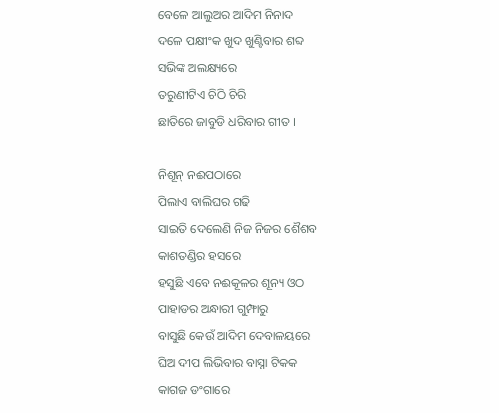ବେଳେ ଆଲୁଅର ଆଦିମ ନିନାଦ
ଦଳେ ପକ୍ଷୀଂକ ଖୁଦ ଖୁଣ୍ଟିବାର ଶବ୍ଦ
ସଭିଙ୍କ ଅଲକ୍ଷ୍ୟରେ
ତରୁଣୀଟିଏ ଚିଠି ଚିରି
ଛାତିରେ ଜାବୁଡି ଧରିବାର ଗୀତ ।

ନିଶୂନ୍ ନଈପଠାରେ
ପିଲାଏ ବାଲିଘର ଗଢି
ସାଇତି ଦେଲେଣି ନିଜ ନିଜର ଶୈଶବ
କାଶତଣ୍ଡିର ହସରେ
ହସୁଛି ଏବେ ନଈକୂଳର ଶୂନ୍ୟ ଓଠ
ପାହାଡର ଅନ୍ଧାରୀ ଗୁମ୍ଫାରୁ
ବାସୁଛି କେଉଁ ଆଦିମ ଦେବାଳୟରେ
ଘିଅ ଦୀପ ଲିଭିବାର ବାସ୍ନା ଟିକକ
କାଗଜ ଡଂଗାରେ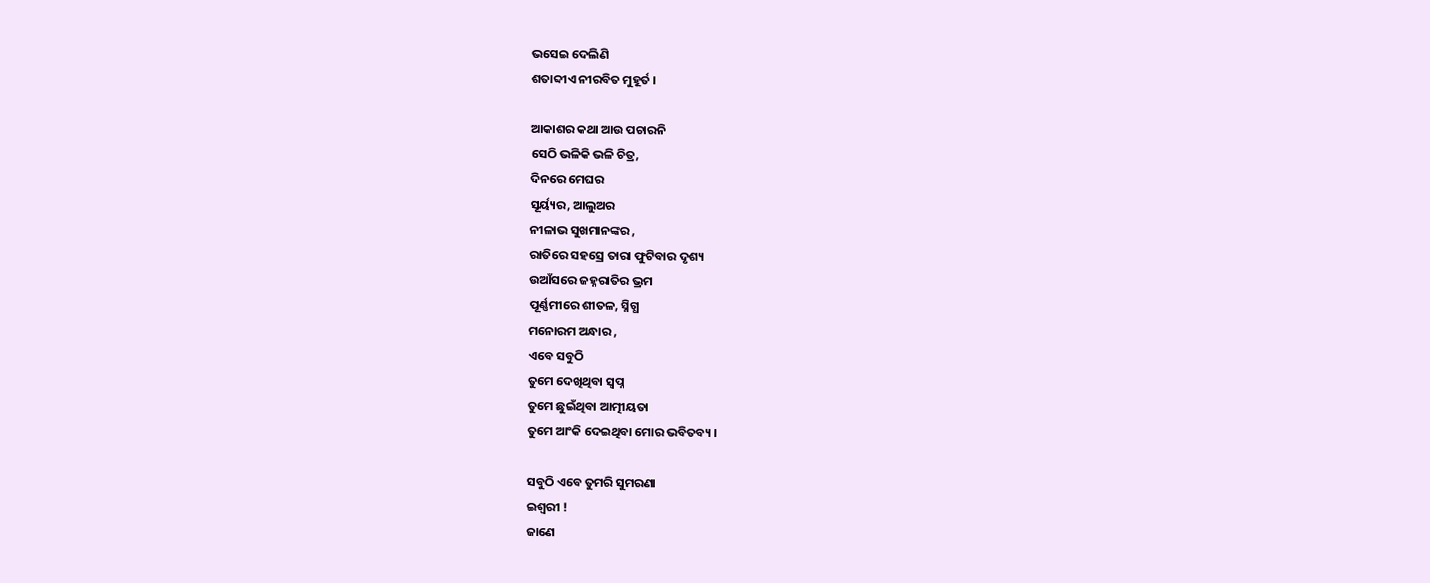ଭସେଇ ଦେଲିଣି
ଶତାବ୍ଦୀଏ ନୀରବିତ ମୁହୂର୍ତ ।

ଆକାଶର କଥା ଆଉ ପଚାରନି
ସେଠି ଭଳିକି ଭଳି ଚିତ୍ର,
ଦିନରେ ମେଘର
ସୂର୍ୟ୍ୟର, ଆଲୁଅର
ନୀଳାଭ ସୁଖମାନଙ୍କର ,
ରାତିରେ ସହସ୍ରେ ତାରା ଫୁଟିବାର ଦୃଶ୍ୟ
ଉଆଁସରେ ଜହ୍ନରାତିର ଭ୍ରମ
ପୂର୍ଣ୍ଣମୀରେ ଶୀତଳ, ସ୍ନିଗ୍ଧ
ମନୋରମ ଅନ୍ଧାର ,
ଏବେ ସବୁଠି
ତୁମେ ଦେଖିଥିବା ସ୍ୱପ୍ନ
ତୁମେ ଛୁଇଁଥିବା ଆତ୍ମୀୟତା
ତୁମେ ଆଂକି ଦେଇଥିବା ମୋର ଭବିତବ୍ୟ ।

ସବୁଠି ଏବେ ତୁମରି ସୁମରଣା
ଇଶ୍ଵରୀ !
ଜାଣେ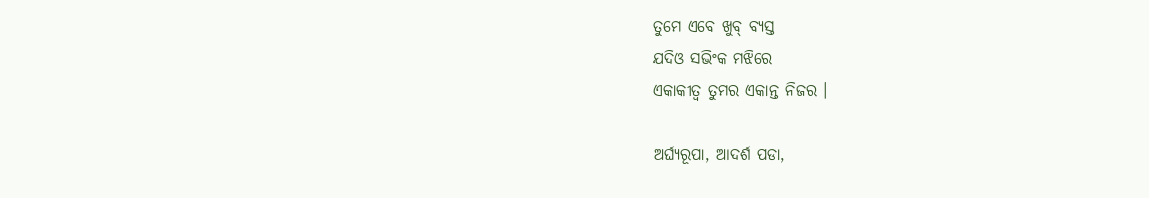ତୁମେ ଏବେ ଖୁବ୍ ବ୍ୟସ୍ତ
ଯଦିଓ ସଭିଂକ ମଝିରେ
ଏକାକୀତ୍ୱ ତୁମର ଏକାନ୍ତ ନିଜର ।

ଅର୍ଘ୍ୟରୂପା, ଆଦର୍ଶ ପଡା,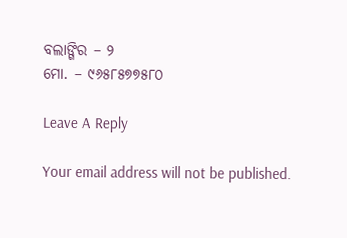ବଲାଙ୍ଗିର – ୨
ମୋ. – ୯୬୫୮୫୭୭୫୮୦

Leave A Reply

Your email address will not be published.